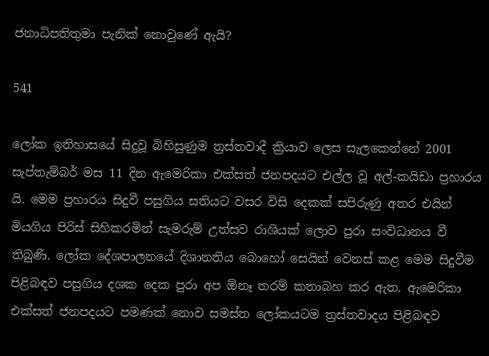ජනාධිපතිතුමා පැනික් නොවුණේ ඇයි?

541

ලෝක ඉතිහාසයේ සිදුවූ බිහිසුණුම ත්‍රස්තවාදී ක්‍රියාව ලෙස සැලකෙන්නේ 2001 සැප්තැම්බර් මස 11 දින ඇමෙරිකා එක්සත් ජනපදයට එල්ල වූ අල්-කයිඩා ප්‍රහාරය යි. මෙම ප්‍රහාරය සිදුවී පසුගිය සතියට වසර විසි දෙකක් සපිරුණු අතර එයින් මියගිය පිරිස් සිහිකරමින් සැමරුම් උත්සව රාශියක් ලොව පුරා සංවිධානය වී තිබුණි. ලෝක දේශපාලනයේ දිශානතිය බොහෝ සෙයින් වෙනස් කළ මෙම සිදුවීම පිළිබඳව පසුගිය දශක දෙක පුරා අප ඕනෑ තරම් කතාබහ කර ඇත. ඇමෙරිකා එක්සත් ජනපදයට පමණක් නොව සමස්ත ලෝකයටම ත්‍රස්තවාදය පිළිබඳව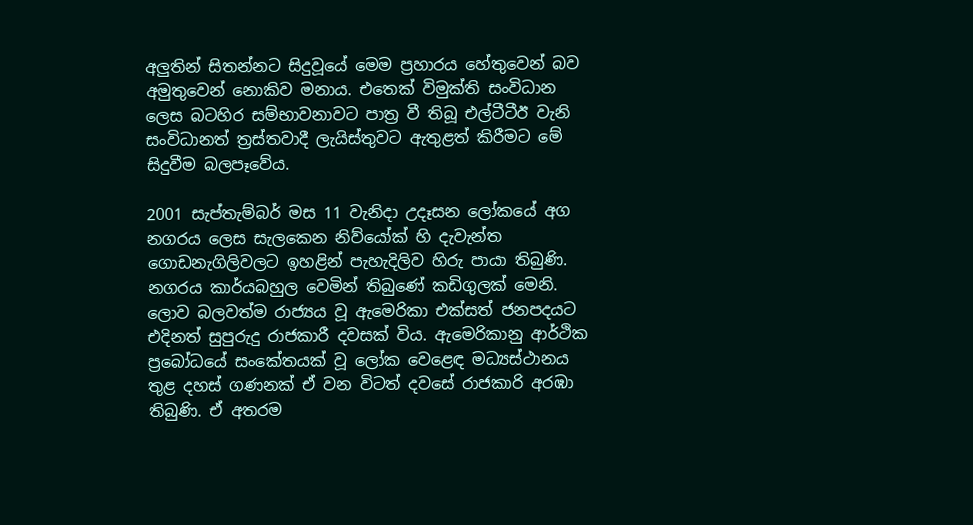අලුතින් සිතන්නට සිදුවූයේ මෙම ප්‍රහාරය හේතුවෙන් බව අමුතුවෙන් නොකිව මනාය. එතෙක් විමුක්ති සංවිධාන ලෙස බටහිර සම්භාවනාවට පාත්‍ර වී තිබූ එල්ටීටීඊ වැනි සංවිධානත් ත්‍රස්තවාදී ලැයිස්තුවට ඇතුළත් කිරීමට මේ සිදුවීම බලපෑවේය.

2001 සැප්තැම්බර් මස 11 වැනිදා උදෑසන ලෝකයේ අග නගරය ලෙස සැලකෙන නිව්යෝක් හි දැවැන්ත ගොඩනැගිලිවලට ඉහළින් පැහැදිලිව හිරු පායා තිබුණි. නගරය කාර්යබහුල වෙමින් තිබුණේ කඩිගුලක් මෙනි. ලොව බලවත්ම රාජ්‍යය වූ ඇමෙරිකා එක්සත් ජනපදයට එදිනත් සුපුරුදු රාජකාරී දවසක් විය. ඇමෙරිකානු ආර්ථික ප්‍රබෝධයේ සංකේතයක් වූ ලෝක වෙළෙඳ මධ්‍යස්ථානය තුළ දහස් ගණනක් ඒ වන විටත් දවසේ රාජකාරි අරඹා තිබුණි. ඒ අතරම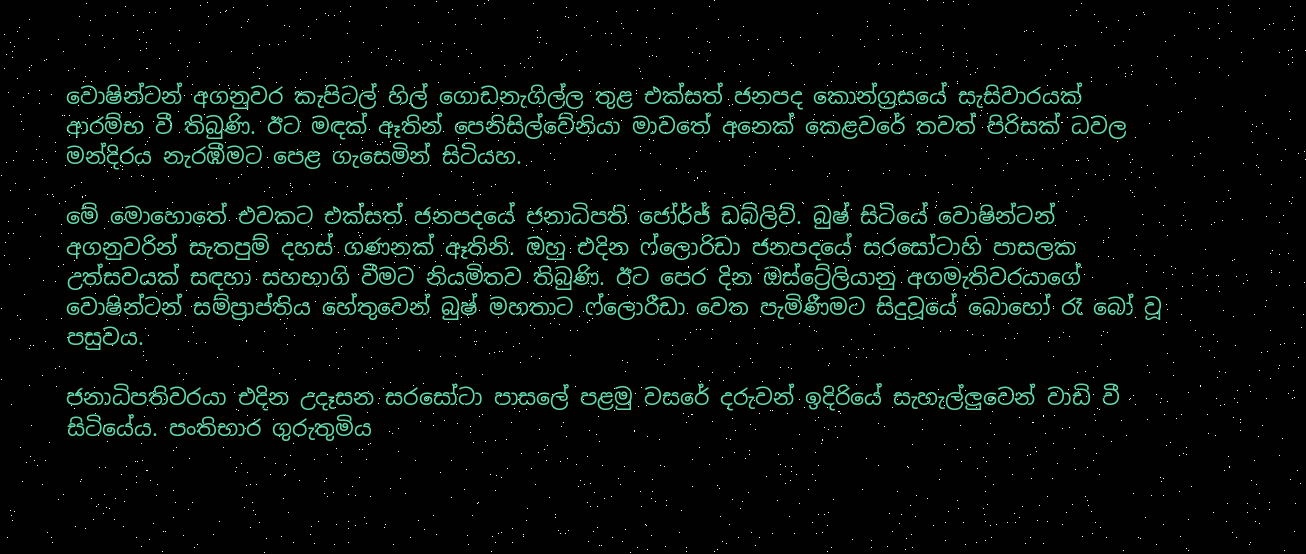වොෂින්ටන් අගනුවර කැපිටල් හිල් ගොඩනැගිල්ල තුළ එක්සත් ජනපද කොන්ග්‍රසයේ සැසිවාරයක් ආරම්භ වී තිබුණි. ඊට මඳක් ඈතින් පෙනිසිල්වේනියා මාවතේ අනෙක් කෙළවරේ තවත් පිරිසක් ධවල මන්දිරය නැරඹීමට පෙළ ගැසෙමින් සිටියහ.

මේ මොහොතේ එවකට එක්සත් ජනපදයේ ජනාධිපති ජෝර්ජ් ඩබ්ලිව්. බුෂ් සිටියේ වොෂින්ටන් අගනුවරින් සැතපුම් දහස් ගණනක් ඈතිනි. ඔහු එදින ෆ්ලොරිඩා ජනපදයේ සරසෝටාහි පාසලක උත්සවයක් සඳහා සහභාගි වීමට නියමිතව තිබුණි. ඊට පෙර දින ඔස්ට්‍රේලියානු අගමැතිවරයාගේ වොෂින්ටන් සම්ප්‍රාප්තිය හේතුවෙන් බුෂ් මහතාට ෆ්ලොරීඩා වෙත පැමිණීමට සිදුවූයේ බොහෝ රෑ බෝ වූ පසුවය.

ජනාධිපතිවරයා එදින උදෑසන සරසෝටා පාසලේ පළමු වසරේ දරුවන් ඉදිරියේ සැහැල්ලුවෙන් වාඩි වී සිටියේය. පංතිභාර ගුරුතුමිය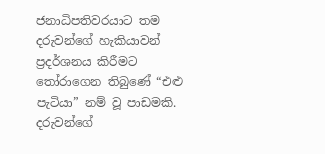ජනාධිපතිවරයාට තම දරුවන්ගේ හැකියාවන් ප්‍රදර්ශනය කිරීමට තෝරාගෙන තිබුණේ “එළු පැටියා” නම් වූ පාඩමකි. දරුවන්ගේ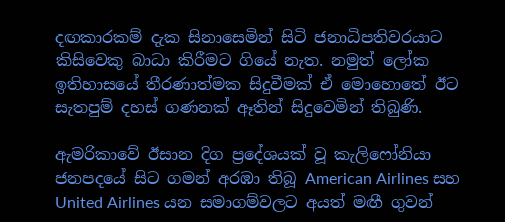දඟකාරකම් දැක සිනාසෙමින් සිටි ජනාධිපතිවරයාට කිසිවෙකු බාධා කිරීමට ගියේ නැත. නමුත් ලෝක ඉතිහාසයේ තීරණාත්මක සිදුවීමක් ඒ මොහොතේ ඊට සැතපුම් දහස් ගණනක් ඈතින් සිදුවෙමින් තිබුණි.

ඇමරිකාවේ ඊසාන දිග ප්‍රදේශයක් වූ කැලිෆෝනියා ජනපදයේ සිට ගමන් අරඹා තිබූ American Airlines සහ United Airlines යන සමාගම්වලට අයත් මඟී ගුවන්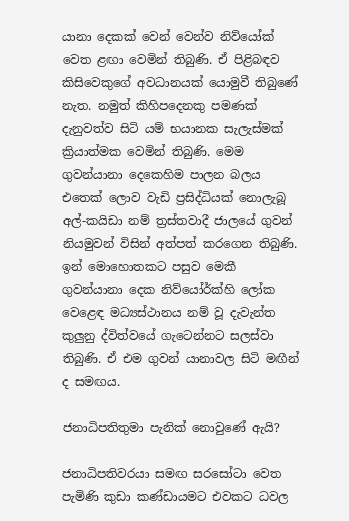යානා දෙකක් වෙන් වෙන්ව නිව්යෝක් වෙත ළඟා වෙමින් තිබුණි. ඒ පිළිබඳව කිසිවෙකුගේ අවධානයක් යොමුවී තිබුණේ නැත. නමුත් කිහිපදෙනකු පමණක් දැනුවත්ව සිටි යම් භයානක සැලැස්මක් ක්‍රියාත්මක වෙමින් තිබුණි. මෙම ගුවන්යානා දෙකෙහිම පාලන බලය එතෙක් ලොව වැඩි ප්‍රසිද්ධියක් නොලැබූ අල්-කයිඩා නම් ත්‍රස්තවාදී ජාලයේ ගුවන් නියමුවන් විසින් අත්පත් කරගෙන තිබුණි. ඉන් මොහොතකට පසුව මෙකී ගුවන්යානා දෙක නිව්යෝර්ක්හි ලෝක වෙළෙඳ මධ්‍යස්ථානය නම් වූ දැවැන්ත කුලුනු ද්විත්වයේ ගැටෙන්නට සලස්වා තිබුණි. ඒ එම ගුවන් යානාවල සිටි මඟීන් ද සමඟය.

ජනාධිපතිතුමා පැනික් නොවුණේ ඇයි?

ජනාධිපතිවරයා සමඟ සරසෝටා වෙත පැමිණි කුඩා කණ්ඩායමට එවකට ධවල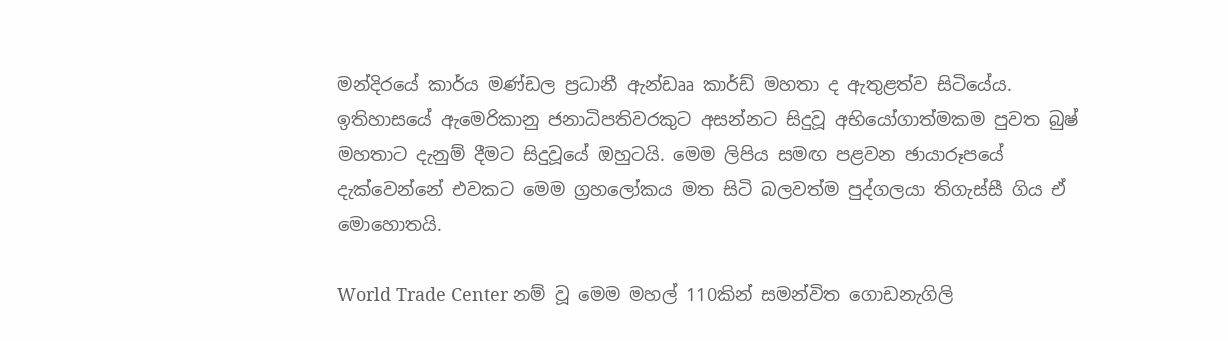මන්දිරයේ කාර්ය මණ්ඩල ප්‍රධානී ඇන්ඩෲ කාර්ඩ් මහතා ද ඇතුළත්ව සිටියේය. ඉතිහාසයේ ඇමෙරිකානු ජනාධිපතිවරකුට අසන්නට සිදුවූ අභියෝගාත්මකම පුවත බුෂ් මහතාට දැනුම් දීමට සිදුවූයේ ඔහුටයි. මෙම ලිපිය සමඟ පළවන ඡායාරූපයේ දැක්වෙන්නේ එවකට මෙම ග්‍රහලෝකය මත සිටි බලවත්ම පුද්ගලයා තිගැස්සී ගිය ඒ මොහොතයි.

World Trade Center නම් වූ මෙම මහල් 110කින් සමන්විත ගොඩනැගිලි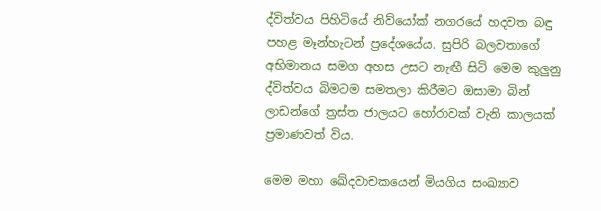ද්විත්වය පිහිටියේ නිව්යෝක් නගරයේ හදවත බඳු පහළ මෑන්හැටන් ප්‍රදේශයේය. සුපිරි බලවතාගේ අභිමානය සමග අහස උසට නැඟී සිටි මෙම කුලුනු ද්විත්වය බිමටම සමතලා කිරීමට ඔසාමා බින් ලාඩන්ගේ ත්‍රස්ත ජාලයට හෝරාවක් වැනි කාලයක් ප්‍රමාණවත් විය.

මෙම මහා ඛේදවාචකයෙන් මියගිය සංඛ්‍යාව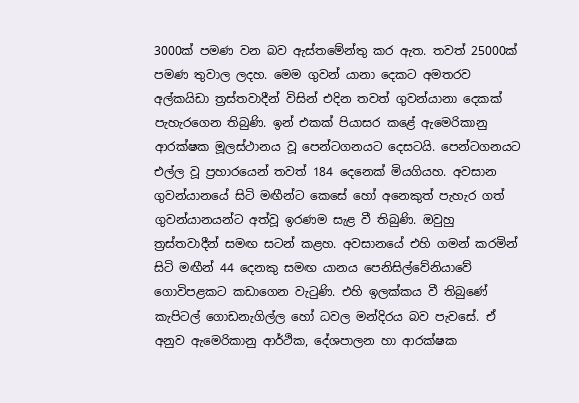3000ක් පමණ වන බව ඇස්තමේන්තු කර ඇත. තවත් 25000ක් පමණ තුවාල ලදහ. මෙම ගුවන් යානා දෙකට අමතරව අල්කයිඩා ත්‍රස්තවාදීන් විසින් එදින තවත් ගුවන්යානා දෙකක් පැහැරගෙන තිබුණි. ඉන් එකක් පියාසර කළේ ඇමෙරිකානු ආරක්ෂක මූලස්ථානය වූ පෙන්ටගනයට දෙසටයි. පෙන්ටගනයට එල්ල වූ ප්‍රහාරයෙන් තවත් 184 දෙනෙක් මියගියහ. අවසාන ගුවන්යානයේ සිටි මඟීන්ට කෙසේ හෝ අනෙකුත් පැහැර ගත් ගුවන්යානයන්ට අත්වූ ඉරණම සැළ වී තිබුණි. ඔවුහු ත්‍රස්තවාදීන් සමඟ සටන් කළහ. අවසානයේ එහි ගමන් කරමින් සිටි මඟීන් 44 දෙනකු සමඟ යානය පෙනිසිල්වේනියාවේ ගොවිපළකට කඩාගෙන වැටුණි. එහි ඉලක්කය වී තිබුණේ කැපිටල් ගොඩනැගිල්ල හෝ ධවල මන්දිරය බව පැවසේ. ඒ අනුව ඇමෙරිකානු ආර්ථික, දේශපාලන හා ආරක්ෂක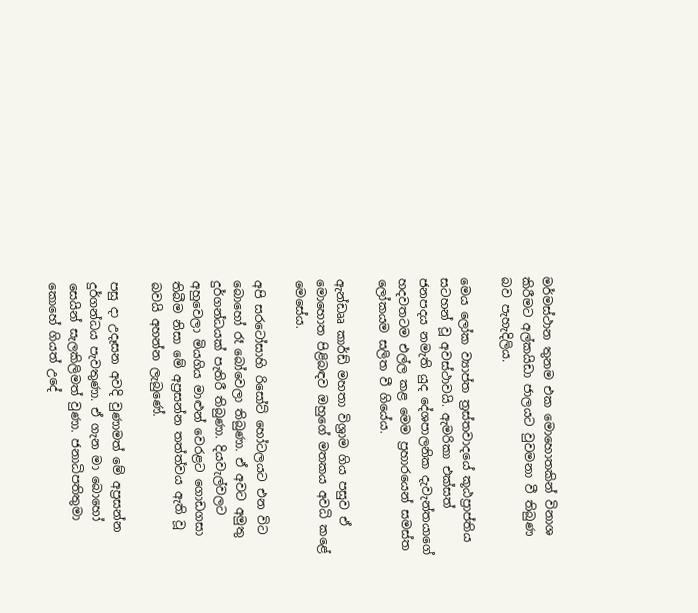මර්මස්ථාන තුනම එක මොහොතකින් විනාශ කිරීමට අල්කයිඩා ජාලයට වුවමනා වී තිබුණ බව පැහැදිලිය.

මෙය ලෝක ව්‍යාප්ත ත්‍රස්තවාදයේ කූඨප්‍රාප්තිය සටහන් වූ අවස්ථාවයි. ඇමරිකා එක්සත් ජනපදය නමැති යුද දේශපාලනික දැවැන්තයාගේ හදවතටම එල්ල කළ මෙම ප්‍රහාරයෙන් සමස්ත ලෝකයම සලිත වී ගියේය.

ඇන්ඩෲ කාර්ඩ් මහතා විශ්‍රාම ගිය පසුව ඒ මොහොත පිළිබඳව ඔහුගේ මතකය අවධි කළේ මෙසේය.

අපි සරටෝසාහි රිසෝට් හෝටලයට එන විට බොහෝ රෑ බෝවෙලා තිබුණා. ඒ අවට අමුතු දුර්ගන්ධයක් පැතිරී තිබුණා. දියවැල්වලට අහුවෙලා මියගිය මාළුන් වෙරළට ගොඩගසා තිබීම නිසා මේ අප්‍රසන්න තත්ත්වය ඇති වූ බවයි අහන්න ලැබුණේ.

පසු දා උදෑසන අවදි වුණාමත් මේ අප්‍රසන්න දුර්ගන්ධය පැවතුණා. ඒ ගැන මා බොහෝ සෙයින් සැලකිලිමත් වුණා. ජනාධිපතිතුමා කොහේ ගියත් උදේ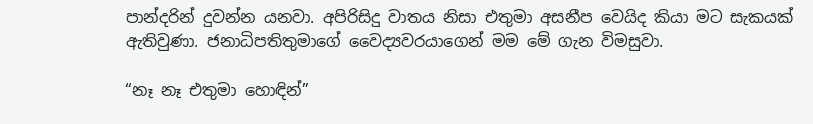පාන්දරින් දුවන්න යනවා. අපිරිසිදු වාතය නිසා එතුමා අසනීප වෙයිද කියා මට සැකයක් ඇතිවුණා. ජනාධිපතිතුමාගේ වෛද්‍යවරයාගෙන් මම මේ ගැන විමසුවා.

“නෑ නෑ එතුමා හොඳින්”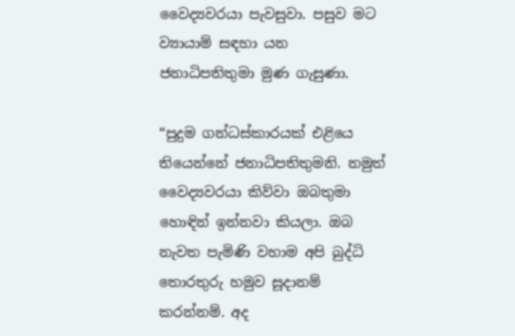වෛද්‍යවරයා පැවසුවා. පසුව මට ව්‍යායාම් සඳහා යන ජනාධිපතිතුමා මුණ ගැසුණා.

“පුදුම ගන්ධස්කාරයක් එළියෙ තියෙන්නේ ජනාධිපතිතුමනි. නමුත් වෛද්‍යවරයා කිව්වා ඔබතුමා හොඳින් ඉන්නවා කියලා. ඔබ නැවත පැමිණි වහාම අපි බුද්ධි තොරතුරු හමුව සූදානම් කරන්නම්. අද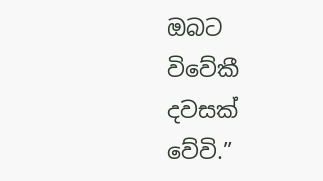ඔබට විවේකී දවසක් වේවි.”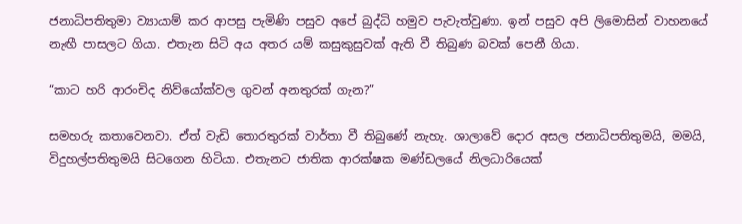ජනාධිපතිතුමා ව්‍යායාම් කර ආපසු පැමිණි පසුව අපේ බුද්ධි හමුව පැවැත්වුණා. ඉන් පසුව අපි ලිමොසින් වාහනයේ නැඟී පාසලට ගියා. එතැන සිටි අය අතර යම් කසුකුසුවක් ඇති වී තිබුණ බවක් පෙනී ගියා.

“කාට හරි ආරංචිද නිව්යෝක්වල ගුවන් අනතුරක් ගැන?”

සමහරු කතාවෙනවා. ඒත් වැඩි තොරතුරක් වාර්තා වී තිබුණේ නැහැ. ශාලාවේ දොර අසල ජනාධිපතිතුමයි, මමයි, විදුහල්පතිතුමයි සිටගෙන හිටියා. එතැනට ජාතික ආරක්ෂක මණ්ඩලයේ නිලධාරියෙක්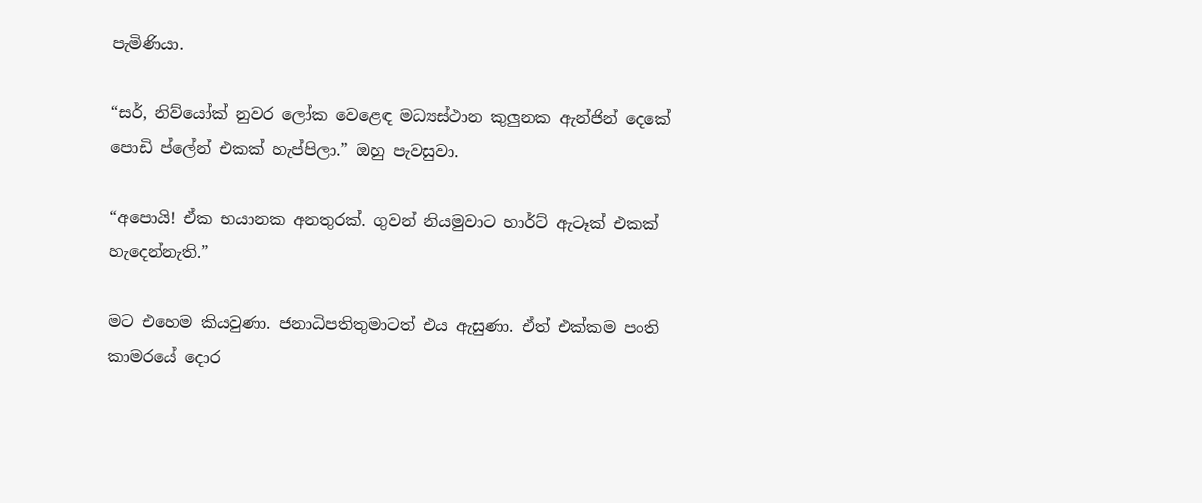පැමිණියා.

“සර්, නිව්යෝක් නුවර ලෝක වෙළෙඳ මධ්‍යස්ථාන කුලුනක ඇන්ජින් දෙකේ පොඩි ප්ලේන් එකක් හැප්පිලා.” ඔහු පැවසුවා.

“අපොයි! ඒක භයානක අනතුරක්. ගුවන් නියමුවාට හාර්ට් ඇටෑක් එකක් හැදෙන්නැති.”

මට එහෙම කියවුණා. ජනාධිපතිතුමාටත් එය ඇසුණා. ඒත් එක්කම පංති කාමරයේ දොර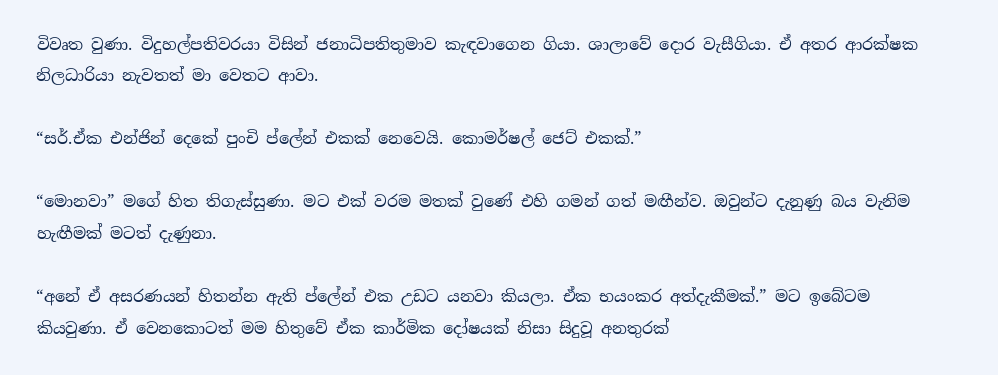විවෘත වුණා. විදුහල්පතිවරයා විසින් ජනාධිපතිතුමාව කැඳවාගෙන ගියා. ශාලාවේ දොර වැසීගියා. ඒ අතර ආරක්ෂක නිලධාරියා නැවතත් මා වෙතට ආවා.

“සර්.ඒක එන්ජින් දෙකේ පුංචි ප්ලේන් එකක් නෙවෙයි. කොමර්ෂල් ජෙට් එකක්.”

“මොනවා” මගේ හිත තිගැස්සුණා. මට එක් වරම මතක් වුණේ එහි ගමන් ගත් මඟීන්ව. ඔවුන්ට දැනුණු බය වැනිම හැඟීමක් මටත් දැණුනා.

“අනේ ඒ අසරණයන් හිතන්න ඇති ප්ලේන් එක උඩට යනවා කියලා. ඒක භයංකර අත්දැකීමක්.” මට ඉබේටම කියවුණා. ඒ වෙනකොටත් මම හිතුවේ ඒක කාර්මික දෝෂයක් නිසා සිදුවූ අනතුරක්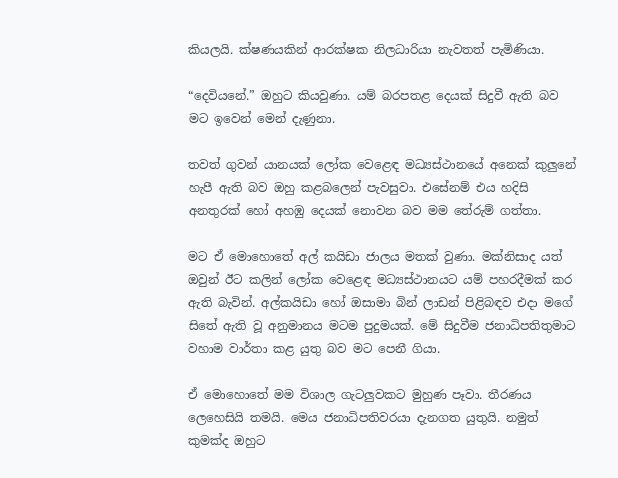කියලයි. ක්ෂණයකින් ආරක්ෂක නිලධාරියා නැවතත් පැමිණියා.

“දෙවියනේ.” ඔහුට කියවුණා. යම් බරපතළ දෙයක් සිදුවී ඇති බව මට ඉවෙන් මෙන් දැණුනා.

තවත් ගුවන් යානයක් ලෝක වෙළෙඳ මධ්‍යස්ථානයේ අනෙක් කුලුනේ හැපී ඇති බව ඔහු කළබලෙන් පැවසුවා. එසේනම් එය හදිසි අනතුරක් හෝ අහඹු දෙයක් නොවන බව මම තේරුම් ගත්තා.

මට ඒ මොහොතේ අල් කයිඩා ජාලය මතක් වුණා. මක්නිසාද යත් ඔවුන් ඊට කලින් ලෝක වෙළෙඳ මධ්‍යස්ථානයට යම් පහරදීමක් කර ඇති බැවින්. අල්කයිඩා හෝ ඔසාමා බින් ලාඩන් පිළිබඳව එදා මගේ සිතේ ඇති වූ අනුමානය මටම පුදුමයක්. මේ සිදුවීම ජනාධිපතිතුමාට වහාම වාර්තා කළ යුතු බව මට පෙනී ගියා.

ඒ මොහොතේ මම විශාල ගැටලුවකට මුහුණ පෑවා. තීරණය ලෙහෙසියි තමයි. මෙය ජනාධිපතිවරයා දැනගත යුතුයි. නමුත් කුමක්ද ඔහුට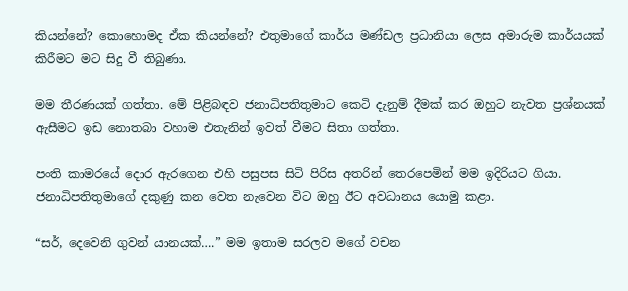කියන්නේ? කොහොමද ඒක කියන්නේ? එතුමාගේ කාර්ය මණ්ඩල ප්‍රධානියා ලෙස අමාරුම කාර්යයක් කිරීමට මට සිදු වී තිබුණා.

මම තීරණයක් ගත්තා. මේ පිළිබඳව ජනාධිපතිතුමාට කෙටි දැනුම් දීමක් කර ඔහුට නැවත ප්‍රශ්නයක් ඇසීමට ඉඩ නොතබා වහාම එතැනින් ඉවත් වීමට සිතා ගත්තා.

පංති කාමරයේ දොර ඇරගෙන එහි පසුපස සිටි පිරිස අතරින් තෙරපෙමින් මම ඉදිරියට ගියා. ජනාධිපතිතුමාගේ දකුණු කන වෙත නැවෙන විට ඔහු ඊට අවධානය යොමු කළා.

“සර්, දෙවෙනි ගුවන් යානයක්….” මම ඉතාම සරලව මගේ වචන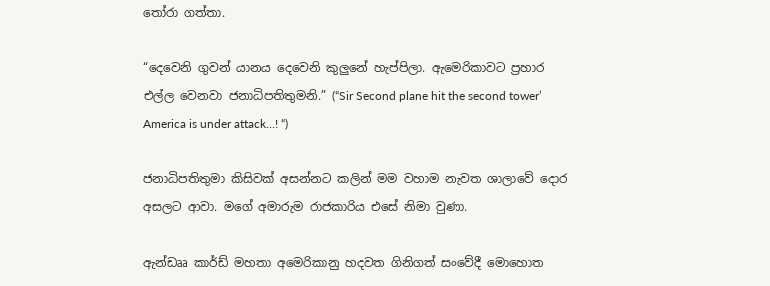තෝරා ගත්තා.

“දෙවෙනි ගුවන් යානය දෙවෙනි කුලුනේ හැප්පිලා. ඇමෙරිකාවට ප්‍රහාර එල්ල වෙනවා ජනාධිපතිතුමනි.” (“Sir Second plane hit the second tower’ America is under attack…! “)

ජනාධිපතිතුමා කිසිවක් අසන්නට කලින් මම වහාම නැවත ශාලාවේ දොර අසලට ආවා. මගේ අමාරුම රාජකාරිය එසේ නිමා වුණා.

ඇන්ඩෲ කාර්ඩ් මහතා අමෙරිකානු හදවත ගිනිගත් සංවේදී මොහොත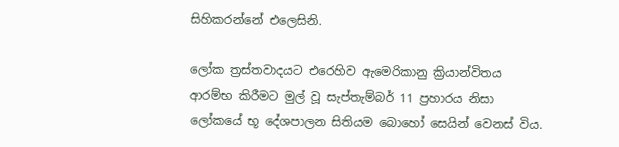සිහිකරන්නේ එලෙසිනි.

ලෝක ත්‍රස්තවාදයට එරෙහිව ඇමෙරිකානු ක්‍රියාන්විතය ආරම්භ කිරීමට මුල් වූ සැප්තැම්බර් 11 ප්‍රහාරය නිසා ලෝකයේ භූ දේශපාලන සිතියම බොහෝ සෙයින් වෙනස් විය.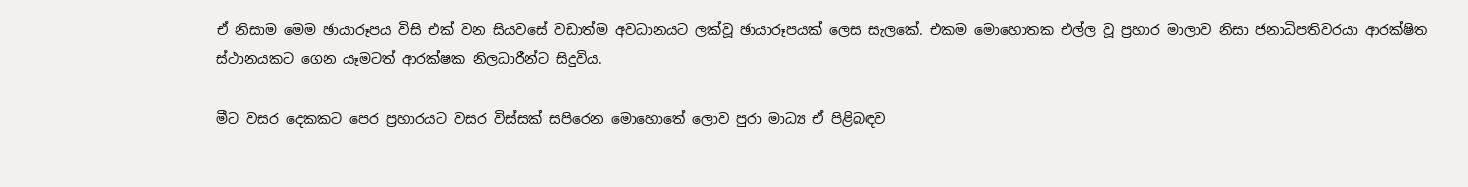ඒ නිසාම මෙම ඡායාරූපය විසි එක් වන සියවසේ වඩාත්ම අවධානයට ලක්වූ ඡායාරූපයක් ලෙස සැලකේ. එකම මොහොතක එල්ල වූ ප්‍රහාර මාලාව නිසා ජනාධිපතිවරයා ආරක්ෂිත ස්ථානයකට ගෙන යෑමටත් ආරක්ෂක නිලධාරීන්ට සිදුවිය.

මීට වසර දෙකකට පෙර ප්‍රහාරයට වසර විස්සක් සපිරෙන මොහොතේ ලොව පුරා මාධ්‍ය ඒ පිළිබඳව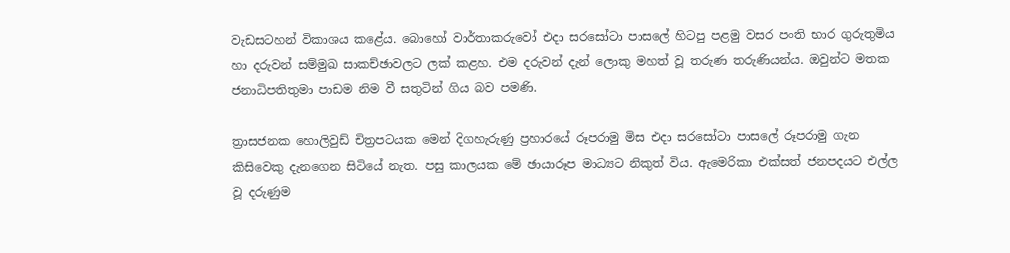වැඩසටහන් විකාශය කළේය. බොහෝ වාර්තාකරුවෝ එදා සරසෝටා පාසලේ හිටපු පළමු වසර පංති භාර ගුරුතුමිය හා දරුවන් සම්මුඛ සාකච්ඡාවලට ලක් කළහ. එම දරුවන් දැන් ලොකු මහත් වූ තරුණ තරුණියන්ය. ඔවුන්ට මතක ජනාධිපතිතුමා පාඩම නිම වී සතුටින් ගිය බව පමණි.

ත්‍රාසජනක හොලිවුඩ් චිත්‍රපටයක මෙන් දිගහැරුණු ප්‍රහාරයේ රූපරාමු මිස එදා සරසෝටා පාසලේ රූපරාමු ගැන කිසිවෙකු දැනගෙන සිටියේ නැත. පසු කාලයක මේ ඡායාරූප මාධ්‍යට නිකුත් විය. ඇමෙරිකා එක්සත් ජනපදයට එල්ල වූ දරුණුම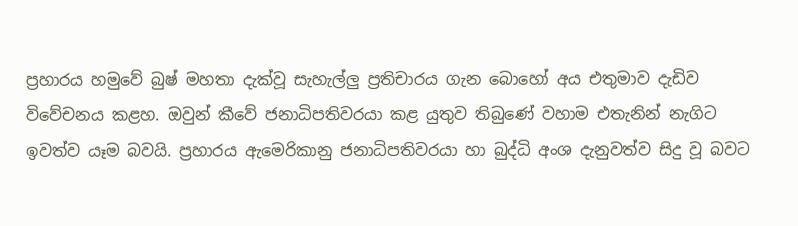ප්‍රහාරය හමුවේ බුෂ් මහතා දැක්වූ සැහැල්ලු ප්‍රතිචාරය ගැන බොහෝ අය එතුමාව දැඩිව විවේචනය කළහ. ඔවුන් කීවේ ජනාධිපතිවරයා කළ යුතුව තිබුණේ වහාම එතැනින් නැගිට ඉවත්ව යෑම බවයි. ප්‍රහාරය ඇමෙරිකානු ජනාධිපතිවරයා හා බුද්ධි අංශ දැනුවත්ව සිදු වූ බවට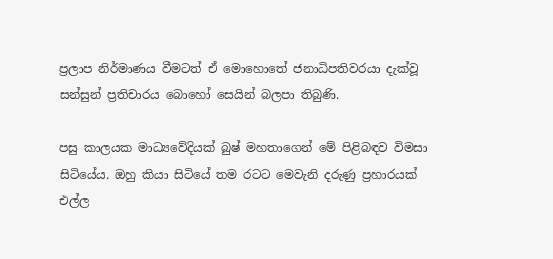ප්‍රලාප නිර්මාණය වීමටත් ඒ මොහොතේ ජනාධිපතිවරයා දැක්වූ සන්සුන් ප්‍රතිචාරය බොහෝ සෙයින් බලපා තිබුණි.

පසු කාලයක මාධ්‍යවේදියක් බුෂ් මහතාගෙන් මේ පිළිබඳව විමසා සිටියේය. ඔහු කියා සිටියේ තම රටට මෙවැනි දරුණු ප්‍රහාරයක් එල්ල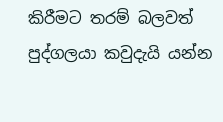කිරීමට තරම් බලවත් පුද්ගලයා කවුදැයි යන්න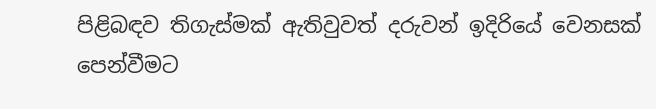පිළිබඳව තිගැස්මක් ඇතිවුවත් දරුවන් ඉදිරියේ වෙනසක් පෙන්වීමට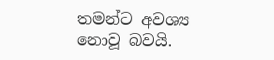තමන්ට අවශ්‍ය නොවූ බවයි.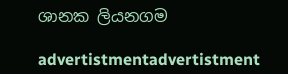ශානක ලියනගම

advertistmentadvertistment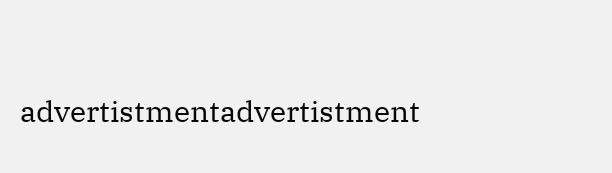advertistmentadvertistment